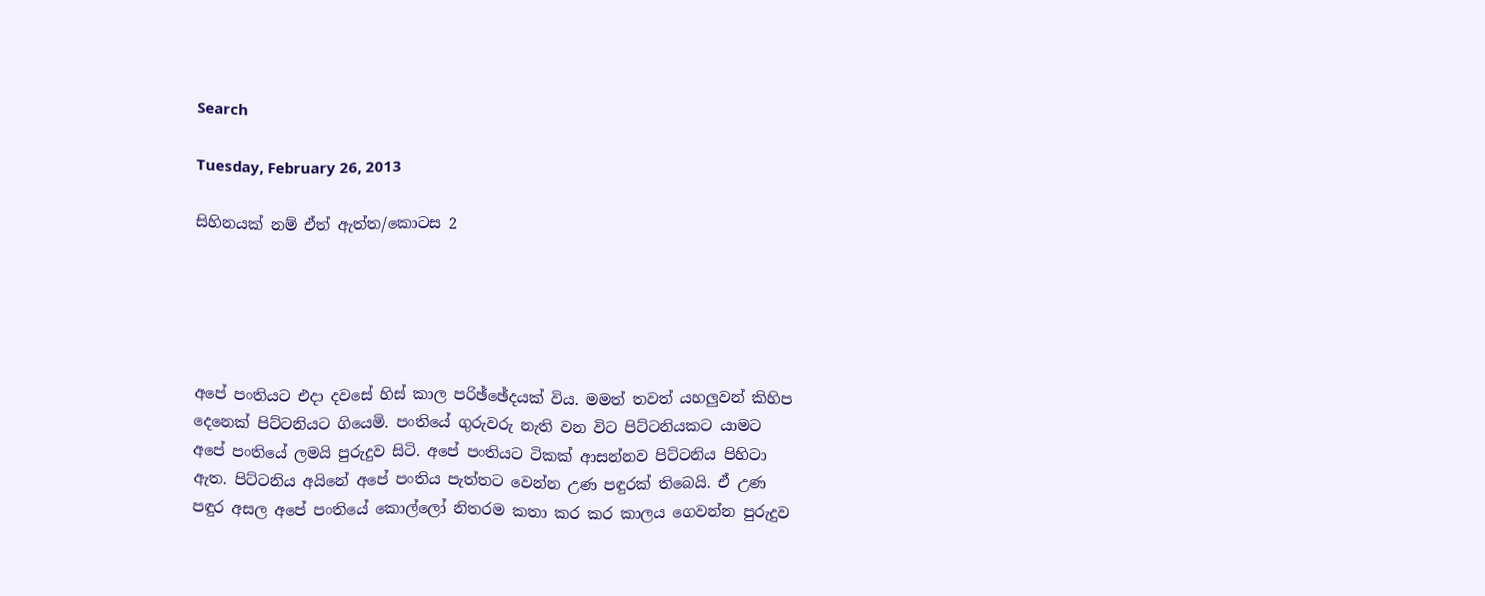Search

Tuesday, February 26, 2013

සිහිනයක් නම් ඒත් ඇත්ත/කොටස 2





අපේ පංතියට එදා දවසේ හිස් කාල පරිඡ්ඡේදයක් විය. මමත් තවත් යහලුවන් කිහිප දෙනෙක් පිට්ටනියට ගියෙමි. පංතියේ ගුරුවරු නැති වන විට පිට්ටනියකට යාමට අපේ පංතියේ ලමයි පුරුදුව සිටි. අපේ පංතියට ටිකක් ආසන්නව පිට්ටනිය පිහිටා ඇත. පිට්ටනිය අයිනේ අපේ පංතිය පැත්තට වෙන්න උණ පඳුරක් තිබෙයි. ඒ උණ පඳුර අසල අපේ පංතියේ කොල්ලෝ නිතරම කතා කර කර කාලය ගෙවන්න පුරුදුව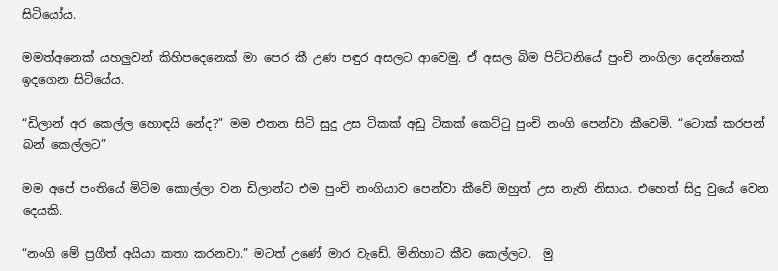සිටියෝය.

මමත්අනෙක් යහලුවන් කිහිපදෙනෙක් මා පෙර කී උණ පඳුර අසලට ආවෙමු. ඒ අසල බිම පිට්ටනියේ පුංචි නංගිලා දෙන්නෙක් ඉදගෙන සිටියේය.

“ඩිලාන් අර කෙල්ල හොඳයි නේද?” මම එතන සිටි සුදු උස ටිකක් අඩු ටිකක් කෙට්ටු පුංචි නංගි පෙන්වා කීවෙමි. “ටොක් කරපන් බන් කෙල්ලට”

මම අපේ පංතියේ මිටිම කොල්ලා වන ඩිලාන්ට එම පුංචි නංගියාව පෙන්වා කීවේ ඔහුත් උස නැති නිසාය. එහෙත් සිදු වුයේ වෙන දෙයකි.

“නංගි මේ ප්‍රගීත් අයියා කතා කරනවා.” මටත් උණේ මාර වැඩේ. මිනිහාට කීව කෙල්ලට.  මු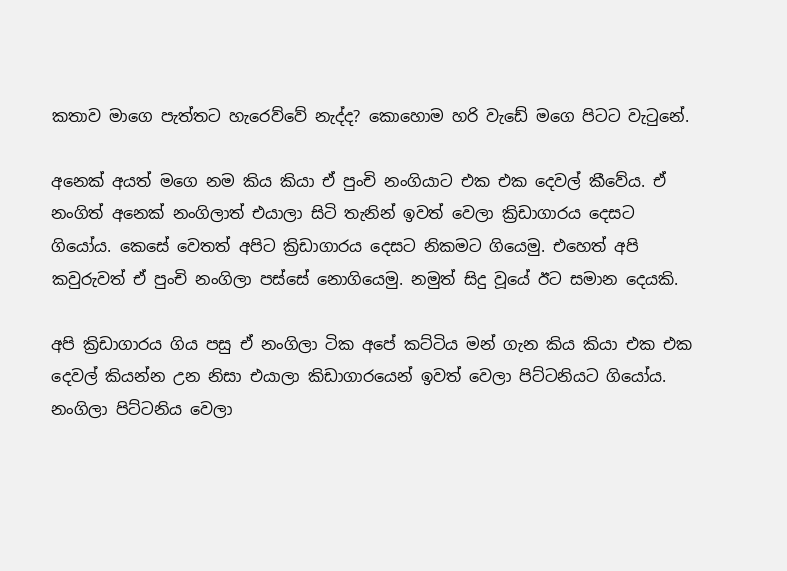කතාව මාගෙ පැත්තට හැරෙව්වේ නැද්ද? කොහොම හරි වැඩේ මගෙ පිටට වැටුනේ.

අනෙක් අයත් මගෙ නම කිය කියා ඒ පුංචි නංගියාට එක එක දෙවල් කීවේය. ඒ නංගිත් අනෙක් නංගිලාත් එයාලා සිටි තැනින් ඉවත් වෙලා ක්‍රිඩාගාරය දෙසට ගියෝය. කෙසේ වෙතත් අපිට ක්‍රිඩාගාරය දෙසට නිකමට ගියෙමු. එහෙත් අපි කවුරුවත් ඒ පුංචි නංගිලා පස්සේ නොගියෙමු. නමුත් සිදු වූයේ ඊට සමාන දෙයකි.

අපි ක්‍රිඩාගාරය ගිය පසු ඒ නංගිලා ටික අපේ කට්ටිය මන් ගැන කිය කියා එක එක දෙවල් කියන්න උන නිසා එයාලා කිඩාගාරයෙන් ඉවත් වෙලා පිට්ටනියට ගියෝය. නංගිලා පිට්ටනිය වෙලා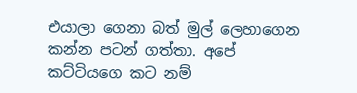එයාලා ගෙනා බත් මුල් ලෙහාගෙන කන්න පටන් ගත්තා. අපේ කට්ටියගෙ කට නම්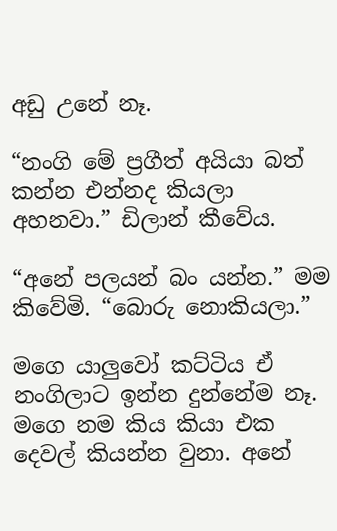අඩු උනේ නෑ.

“නංගි මේ ප්‍රගීත් අයියා බත් කන්න එන්නද කියලා අහනවා.” ඩිලාන් කීවේය.

“අනේ පලයන් බං යන්න.” මම කිවේමි. “බොරු නොකියලා.”

මගෙ යාලුවෝ කට්ටිය ඒ නංගිලාට ඉන්න දුන්නේම නෑ. මගෙ නම කිය කියා එක දෙවල් කියන්න වුනා. අනේ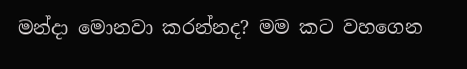මන්දා මොනවා කරන්නද? මම කට වහගෙන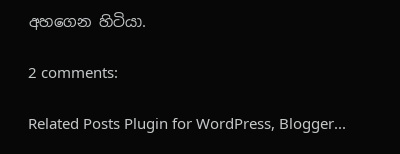අහගෙන හිටියා.

2 comments:

Related Posts Plugin for WordPress, Blogger...